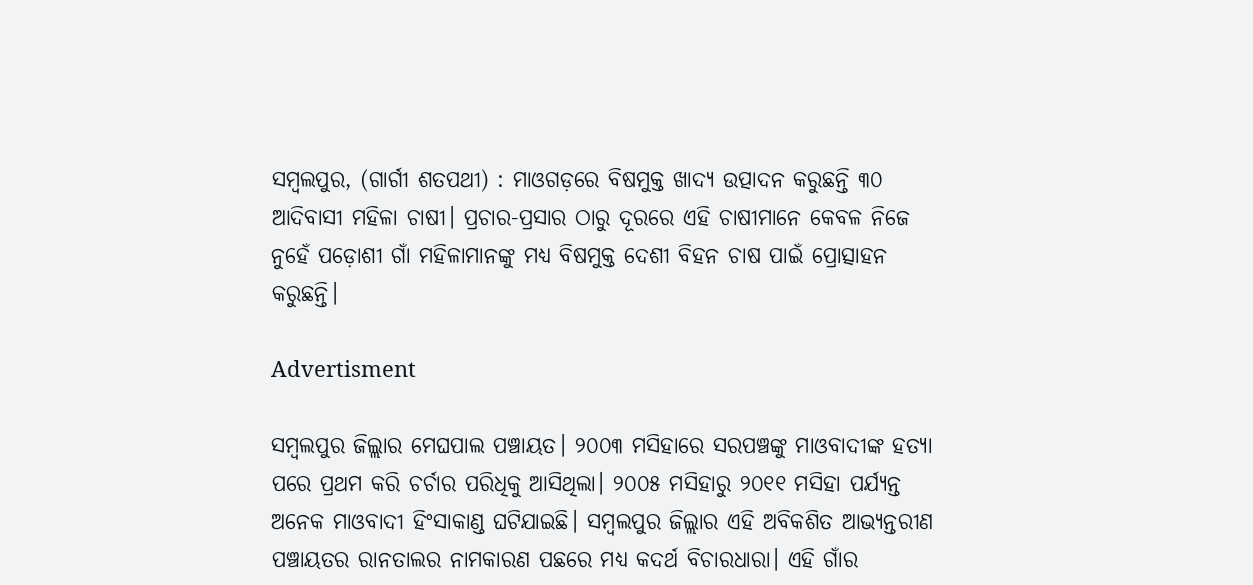ସମ୍ବଲପୁର, (ଗାର୍ଗୀ ଶତପଥୀ) : ମାଓଗଡ଼ରେ ବିଷମୁକ୍ତ ଖାଦ୍ୟ ଉତ୍ପାଦନ କରୁଛନ୍ତି ୩୦ ଆଦିବାସୀ ମହିଳା ଚାଷୀ। ପ୍ରଚାର-ପ୍ରସାର ଠାରୁ ଦୂରରେ ଏହି ଚାଷୀମାନେ କେବଳ ନିଜେ ନୁହେଁ ପଡ଼ୋଶୀ ଗାଁ ମହିଳାମାନଙ୍କୁ ମଧ୍ୟ ବିଷମୁକ୍ତ ଦେଶୀ ବିହନ ଚାଷ ପାଇଁ ପ୍ରୋତ୍ସାହନ କରୁଛନ୍ତି।

Advertisment

ସମ୍ବଲପୁର ଜିଲ୍ଲାର ମେଘପାଲ ପଞ୍ଚାୟତ। ୨୦୦୩ ମସିହାରେ ସରପଞ୍ଚଙ୍କୁ ମାଓବାଦୀଙ୍କ ହତ୍ୟା ପରେ ପ୍ରଥମ କରି ଚର୍ଚାର ପରିଧିକୁ ଆସିଥିଲା। ୨୦୦୫ ମସିହାରୁ ୨୦୧୧ ମସିହା ପର୍ଯ୍ୟନ୍ତ ଅନେକ ମାଓବାଦୀ ହିଂସାକାଣ୍ଡ ଘଟିଯାଇଛି। ସମ୍ବଲପୁର ଜିଲ୍ଲାର ଏହି ଅବିକଶିତ ଆଭ୍ୟନ୍ତରୀଣ ପଞ୍ଚାୟତର ରାନତାଲର ନାମକାରଣ ପଛରେ ମଧ୍ୟ କଦର୍ଥ ବିଚାରଧାରା। ଏହି ଗାଁର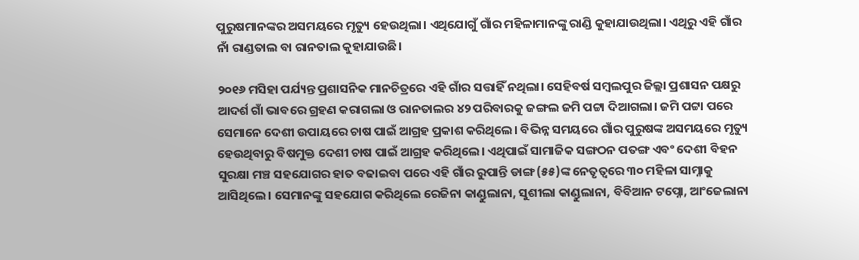ପୁରୁଷମାନଙ୍କର ଅସମୟରେ ମୃତ୍ୟୁ ହେଉଥିଲା। ଏଥିଯୋଗୁଁ ଗାଁର ମହିଳାମାନଙ୍କୁ ରାଣ୍ଡି କୁହାଯାଉଥିଲା। ଏଥିରୁ ଏହି ଗାଁର ନାଁ ରାଣ୍ଡତାଲ ବା ରାନତାଲ କୁହାଯାଉଛି।

୨୦୧୬ ମସିହା ପର୍ଯ୍ୟନ୍ତ ପ୍ରଶାସନିକ ମାନଚିତ୍ରରେ ଏହି ଗାଁର ସତ୍ତାହିଁ ନଥିଲା। ସେହିବର୍ଷ ସମ୍ବଲପୁର ଜିଲ୍ଲା ପ୍ରଶାସନ ପକ୍ଷରୁ ଆଦର୍ଶ ଗାଁ ଭାବରେ ଗ୍ରହଣ କରାଗଲା ଓ ରାନତାଲର ୪୨ ପରିବାରକୁ ଜଙ୍ଗଲ ଜମି ପଟ୍ଟା ଦିଆଗଲା। ଜମି ପଟ୍ଟା ପରେ ସେମାନେ ଦେଶୀ ଉପାୟରେ ଚାଷ ପାଇଁ ଆଗ୍ରହ ପ୍ରକାଶ କରିଥିଲେ। ବିଭିନ୍ନ ସମୟରେ ଗାଁର ପୁରୁଷଙ୍କ ଅସମୟରେ ମୃତ୍ୟୁ ହେଉଥିବାରୁ ବିଷମୁକ୍ତ ଦେଶୀ ଚାଷ ପାଇଁ ଆଗ୍ରହ କରିଥିଲେ। ଏଥିପାଇଁ ସାମାଜିକ ସଙ୍ଗଠନ ପତଙ୍ଗ ଏବଂ ଦେଶୀ ବିହନ ସୁରକ୍ଷା ମଞ୍ଚ ସହଯୋଗର ହାତ ବଢାଇବା ପରେ ଏହି ଗାଁର ରୁପାନ୍ତି ଡାଙ୍ଗ(୫୫)ଙ୍କ ନେତୃତ୍ବରେ ୩୦ ମହିଳା ସାମ୍ନାକୁ ଆସିଥିଲେ। ସେମାନଙ୍କୁ ସହଯୋଗ କରିଥିଲେ ରେଜିନା କାଣ୍ଡୁଲାନା, ସୁଶୀଲା କାଣ୍ଡୁଲାନା, ବିବିଆନ ଟପ୍ନୋ, ଆଂଜେଲାନା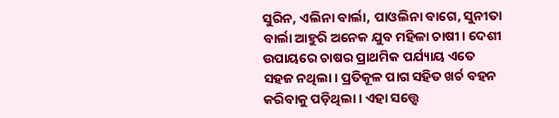ସୁରିନ, ଏଲିନା ବାର୍ଲା, ପାଓଲିନା ବାଗେ, ସୁନୀତା ବାର୍ଲା ଆହୁରି ଅନେକ ଯୁବ ମହିଳା ଚାଷୀ। ଦେଶୀ ଉପାୟରେ ଚାଷର ପ୍ରାଥମିକ ପର୍ଯ୍ୟାୟ ଏତେ ସହଜ ନଥିଲା। ପ୍ରତିକୂଳ ପାଗ ସହିତ ଖର୍ଚ ବହନ କରିବାକୁ ପଡ଼ିଥିଲା। ଏହା ସତ୍ତ୍ବେ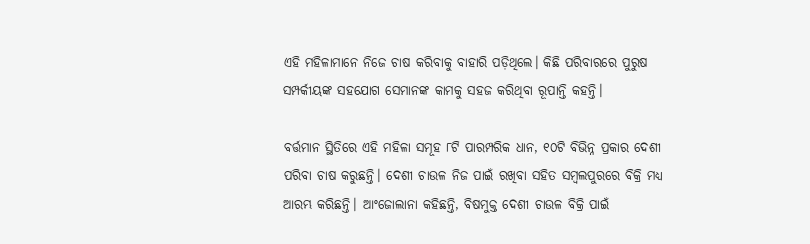ଏହି ମହିଳାମାନେ ନିଜେ ଚାଷ କରିବାକୁ ବାହାରି ପଡ଼ିଥିଲେ। କିଛି ପରିବାରରେ ପୁରୁଷ ସମ୍ପର୍କୀୟଙ୍କ ସହଯୋଗ ସେମାନଙ୍କ କାମକୁ ସହଜ କରିଥିବା ରୂପାନ୍ତି କହନ୍ତି।

ବର୍ତ୍ତମାନ ସ୍ଥିତିରେ ଏହି ମହିଳା ସମୂହ ୮ଟି ପାରମ୍ପରିକ ଧାନ, ୧୦ଟି ବିଭିନ୍ନ ପ୍ରକାର ଦେଶୀ ପରିବା ଚାଷ କରୁଛନ୍ତି। ଦେଶୀ ଚାଉଳ ନିଜ ପାଇଁ ରଖିବା ସହିତ ସମ୍ବଲପୁରରେ ବିକ୍ରି ମଧ୍ୟ ଆରମ୍ଭ କରିଛନ୍ତି। ଆଂଜୋଲାନା କହିଛନ୍ତି, ବିଷମୁକ୍ତ ଦେଶୀ ଚାଉଳ ବିକ୍ରି ପାଇଁ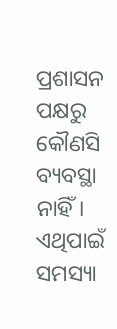ପ୍ରଶାସନ ପକ୍ଷରୁ କୌଣସି ବ୍ୟବସ୍ଥା ନାହିଁ। ଏଥିପାଇଁ ସମସ୍ୟା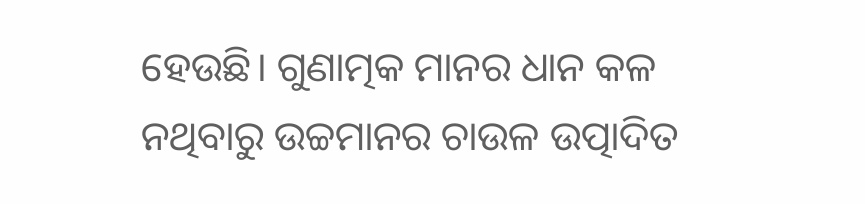ହେଉଛି। ଗୁଣାତ୍ମକ ମାନର ଧାନ କଳ ନଥିବାରୁ ଉଚ୍ଚମାନର ଚାଉଳ ଉତ୍ପାଦିତ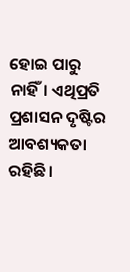ହୋଇ ପାରୁ ନାହିଁ। ଏଥିପ୍ରତି ପ୍ରଶାସନ ଦୃଷ୍ଟିର ଆବଶ୍ୟକତା ରହିଛି।